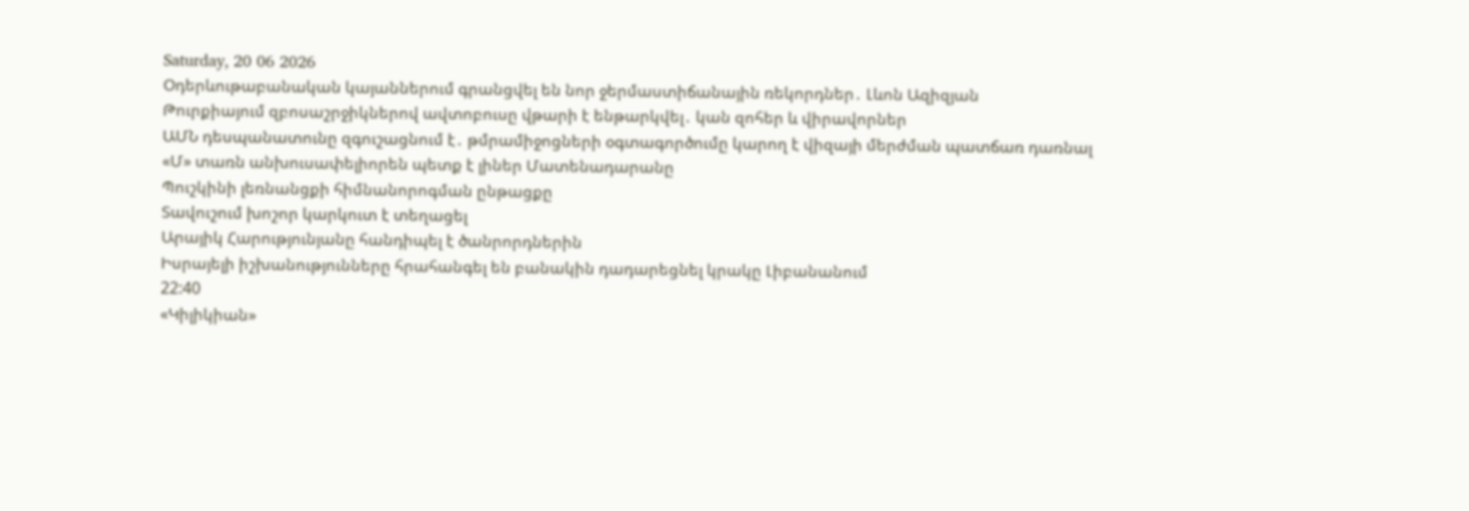Saturday, 20 06 2026
Օդերևութաբանական կայաններում գրանցվել են նոր ջերմաստիճանային ռեկորդներ․ Լևոն Ազիզյան
Թուրքիայում զբոսաշրջիկներով ավտոբուսը վթարի է ենթարկվել․ կան զոհեր և վիրավորներ
ԱՄՆ դեսպանատունը զգուշացնում է․ թմրամիջոցների օգտագործումը կարող է վիզայի մերժման պատճառ դառնալ
«Մ» տառն անխուսափելիորեն պետք է լիներ Մատենադարանը
Պուշկինի լեռնանցքի հիմնանորոգման ընթացքը
Տավուշում խոշոր կարկուտ է տեղացել
Արայիկ Հարությունյանը հանդիպել է ծանրորդներին
Իսրայելի իշխանությունները հրահանգել են բանակին դադարեցնել կրակը Լիբանանում
22:40
«Կիլիկիան»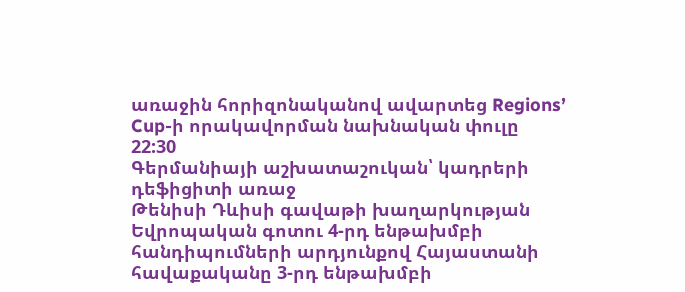առաջին հորիզոնականով ավարտեց Regions’ Cup-ի որակավորման նախնական փուլը
22:30
Գերմանիայի աշխատաշուկան՝ կադրերի դեֆիցիտի առաջ
Թենիսի Դևիսի գավաթի խաղարկության Եվրոպական գոտու 4-րդ ենթախմբի հանդիպումների արդյունքով Հայաստանի հավաքականը 3-րդ ենթախմբի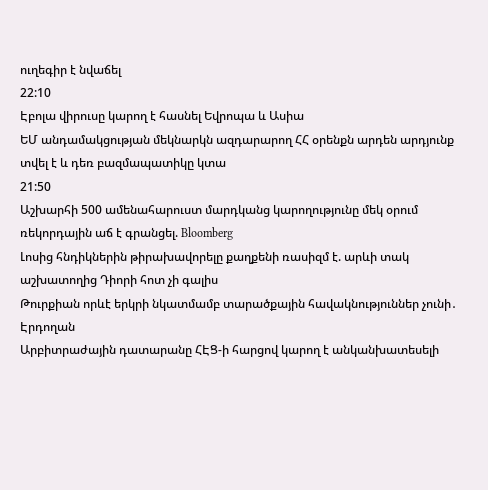ուղեգիր է նվաճել
22:10
Էբոլա վիրուսը կարող է հասնել Եվրոպա և Ասիա
ԵՄ անդամակցության մեկնարկն ազդարարող ՀՀ օրենքն արդեն արդյունք տվել է և դեռ բազմապատիկը կտա
21:50
Աշխարհի 500 ամենահարուստ մարդկանց կարողությունը մեկ օրում ռեկորդային աճ է գրանցել. Bloomberg
Լոսից հնդիկներին թիրախավորելը քաղքենի ռասիզմ է. արևի տակ աշխատողից Դիորի հոտ չի գալիս
Թուրքիան որևէ երկրի նկատմամբ տարածքային հավակնություններ չունի․ Էրդողան
Արբիտրաժային դատարանը ՀԷՑ-ի հարցով կարող է անկանխատեսելի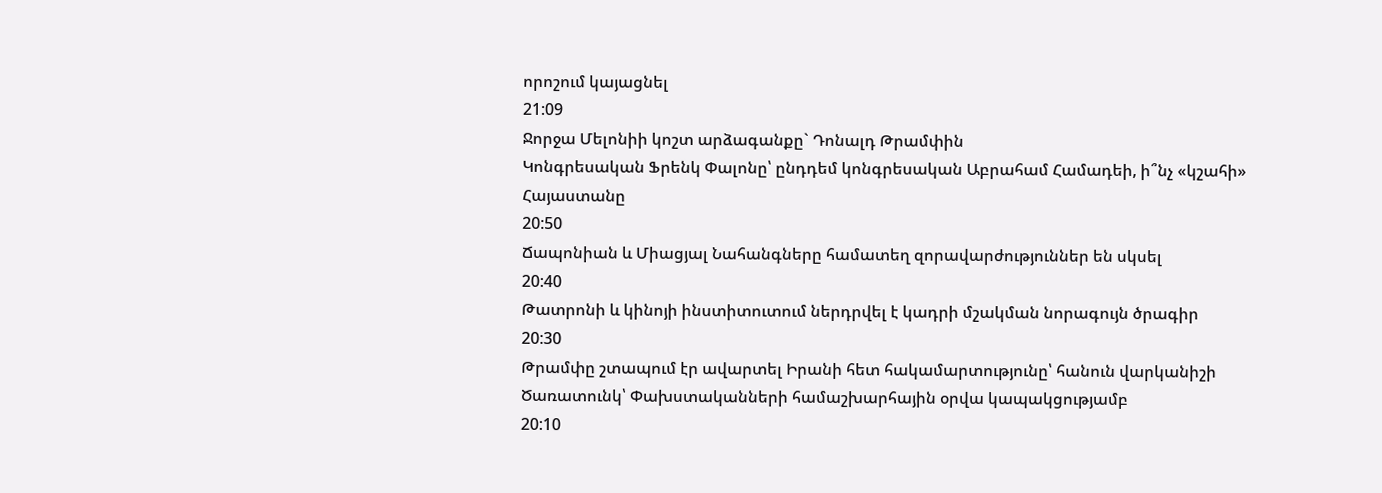որոշում կայացնել
21:09
Ջորջա Մելոնիի կոշտ արձագանքը` Դոնալդ Թրամփին
Կոնգրեսական Ֆրենկ Փալոնը՝ ընդդեմ կոնգրեսական Աբրահամ Համադեի, ի՞նչ «կշահի» Հայաստանը
20:50
Ճապոնիան և Միացյալ Նահանգները համատեղ զորավարժություններ են սկսել
20:40
Թատրոնի և կինոյի ինստիտուտում ներդրվել է կադրի մշակման նորագույն ծրագիր
20:30
Թրամփը շտապում էր ավարտել Իրանի հետ հակամարտությունը՝ հանուն վարկանիշի
Ծառատունկ՝ Փախստականների համաշխարհային օրվա կապակցությամբ
20:10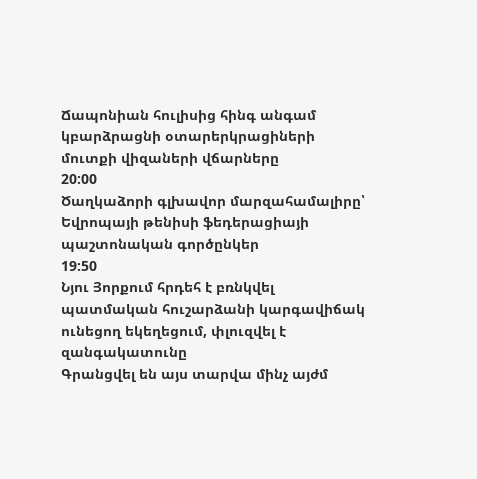Ճապոնիան հուլիսից հինգ անգամ կբարձրացնի օտարերկրացիների մուտքի վիզաների վճարները
20:00
Ծաղկաձորի գլխավոր մարզահամալիրը՝ Եվրոպայի թենիսի ֆեդերացիայի պաշտոնական գործընկեր
19:50
Նյու Յորքում հրդեհ է բռնկվել պատմական հուշարձանի կարգավիճակ ունեցող եկեղեցում, փլուզվել է զանգակատունը
Գրանցվել են այս տարվա մինչ այժմ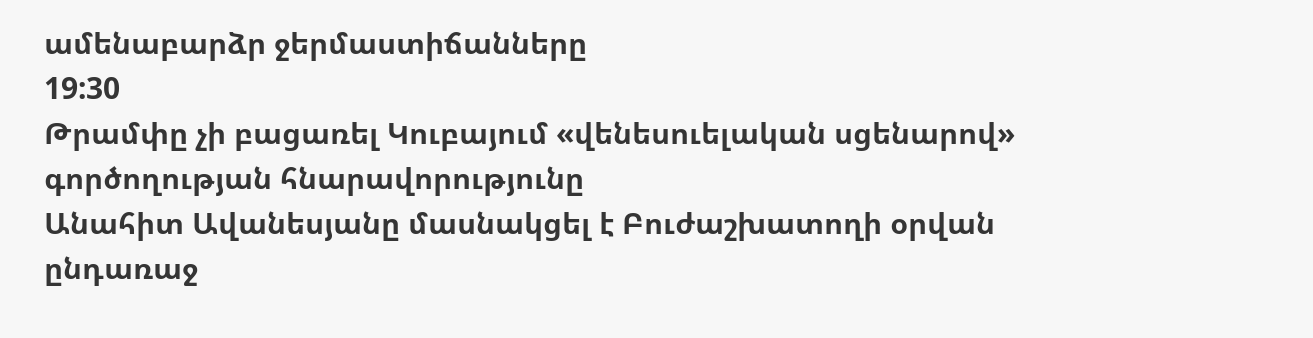ամենաբարձր ջերմաստիճանները
19:30
Թրամփը չի բացառել Կուբայում «վենեսուելական սցենարով» գործողության հնարավորությունը
Անահիտ Ավանեսյանը մասնակցել է Բուժաշխատողի օրվան ընդառաջ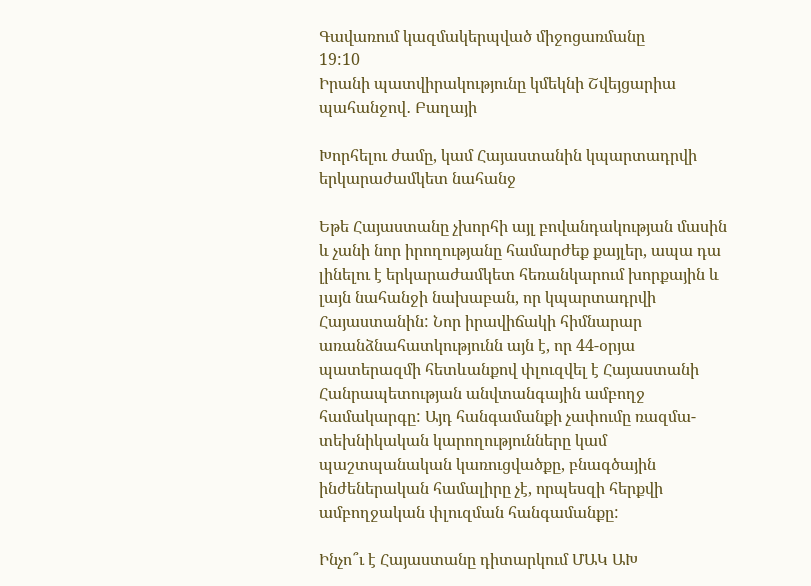Գավառում կազմակերպված միջոցառմանը
19:10
Իրանի պատվիրակությունը կմեկնի Շվեյցարիա պահանջով․ Բաղայի

Խորհելու ժամը, կամ Հայաստանին կպարտադրվի երկարաժամկետ նահանջ

Եթե Հայաստանը չխորհի այլ բովանդակության մասին և չանի նոր իրողությանը համարժեք քայլեր, ապա դա լինելու է երկարաժամկետ հեռանկարում խորքային և լայն նահանջի նախաբան, որ կպարտադրվի Հայաստանին: Նոր իրավիճակի հիմնարար առանձնահատկությունն այն է, որ 44-օրյա պատերազմի հետևանքով փլուզվել է Հայաստանի Հանրապետության անվտանգային ամբողջ համակարգը: Այդ հանգամանքի չափումը ռազմա-տեխնիկական կարողությունները կամ պաշտպանական կառուցվածքը, բնագծային ինժեներական համալիրը չէ, որպեսզի հերքվի ամբողջական փլուզման հանգամանքը:

Ինչո՞ւ է Հայաստանը դիտարկում ՄԱԿ ԱԽ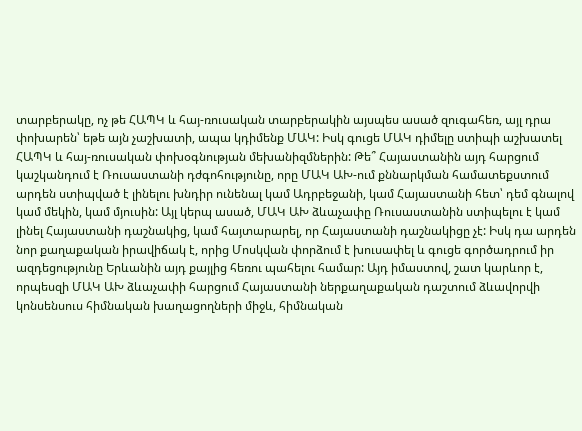տարբերակը, ոչ թե ՀԱՊԿ և հայ-ռուսական տարբերակին այսպես ասած զուգահեռ, այլ դրա փոխարեն՝ եթե այն չաշխատի, ապա կդիմենք ՄԱԿ: Իսկ գուցե ՄԱԿ դիմելը ստիպի աշխատել ՀԱՊԿ և հայ-ռուսական փոխօգնության մեխանիզմներին: Թե՞ Հայաստանին այդ հարցում կաշկանդում է Ռուսաստանի դժգոհությունը, որը ՄԱԿ ԱԽ-ում քննարկման համատեքստում արդեն ստիպված է լինելու խնդիր ունենալ կամ Ադրբեջանի, կամ Հայաստանի հետ՝ դեմ գնալով կամ մեկին, կամ մյուսին: Այլ կերպ ասած, ՄԱԿ ԱԽ ձևաչափը Ռուսաստանին ստիպելու է կամ լինել Հայաստանի դաշնակից, կամ հայտարարել, որ Հայաստանի դաշնակիցը չէ: Իսկ դա արդեն նոր քաղաքական իրավիճակ է, որից Մոսկվան փորձում է խուսափել և գուցե գործադրում իր ազդեցությունը Երևանին այդ քայլից հեռու պահելու համար: Այդ իմաստով, շատ կարևոր է, որպեսզի ՄԱԿ ԱԽ ձևաչափի հարցում Հայաստանի ներքաղաքական դաշտում ձևավորվի կոնսենսուս հիմնական խաղացողների միջև, հիմնական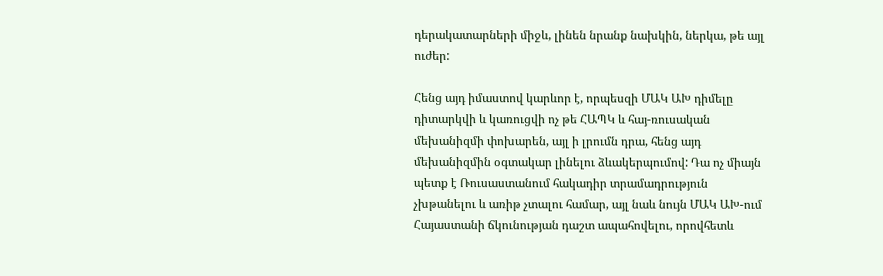դերակատարների միջև, լինեն նրանք նախկին, ներկա, թե այլ ուժեր:

Հենց այդ իմաստով կարևոր է, որպեսզի ՄԱԿ ԱԽ դիմելը դիտարկվի և կառուցվի ոչ թե ՀԱՊԿ և հայ-ռուսական մեխանիզմի փոխարեն, այլ ի լրումն դրա, հենց այդ մեխանիզմին օգտակար լինելու ձևակերպումով: Դա ոչ միայն պետք է Ռուսաստանում հակադիր տրամադրություն չխթանելու և առիթ չտալու համար, այլ նաև նույն ՄԱԿ ԱԽ-ում Հայաստանի ճկունության դաշտ ապահովելու, որովհետև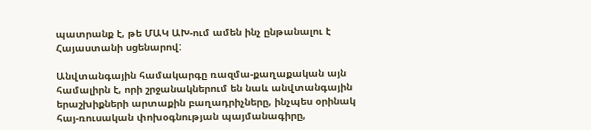պատրանք է, թե ՄԱԿ ԱԽ-ում ամեն ինչ ընթանալու է Հայաստանի սցենարով:

Անվտանգային համակարգը ռազմա-քաղաքական այն համալիրն է, որի շրջանակներում են նաև անվտանգային երաշխիքների արտաքին բաղադրիչները, ինչպես օրինակ հայ-ռուսական փոխօգնության պայմանագիրը,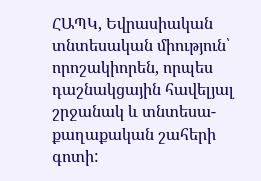ՀԱՊԿ, Եվրասիական տնտեսական միություն՝ որոշակիորեն, որպես դաշնակցային հավելյալ շրջանակ և տնտեսա-քաղաքական շահերի գոտի: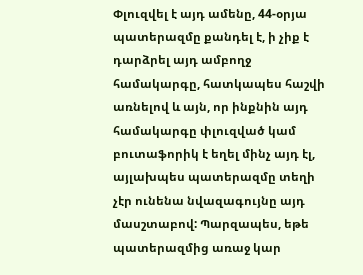Փլուզվել է այդ ամենը, 44-օրյա պատերազմը քանդել է, ի չիք է դարձրել այդ ամբողջ համակարգը, հատկապես հաշվի առնելով և այն, որ ինքնին այդ համակարգը փլուզված կամ բուտաֆորիկ է եղել մինչ այդ էլ, այլախպես պատերազմը տեղի չէր ունենա նվազագույնը այդ մասշտաբով: Պարզապես, եթե պատերազմից առաջ կար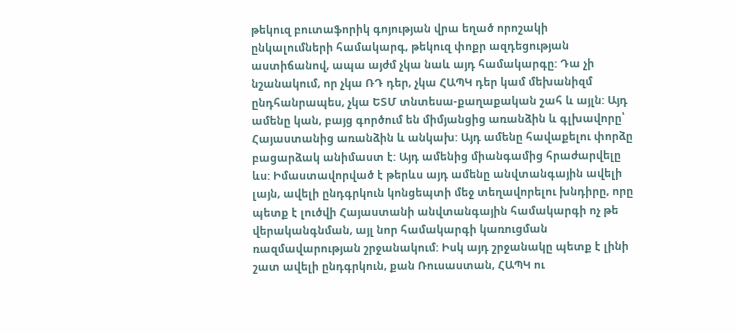թեկուզ բուտաֆորիկ գոյության վրա եղած որոշակի ընկալումների համակարգ, թեկուզ փոքր ազդեցության աստիճանով, ապա այժմ չկա նաև այդ համակարգը: Դա չի նշանակում, որ չկա ՌԴ դեր, չկա ՀԱՊԿ դեր կամ մեխանիզմ ընդհանրապես, չկա ԵՏՄ տնտեսա-քաղաքական շահ և այլն: Այդ ամենը կան, բայց գործում են միմյանցից առանձին և գլխավորը՝ Հայաստանից առանձին և անկախ: Այդ ամենը հավաքելու փորձը բացարձակ անիմաստ է: Այդ ամենից միանգամից հրաժարվելը ևս: Իմաստավորված է թերևս այդ ամենը անվտանգային ավելի լայն, ավելի ընդգրկուն կոնցեպտի մեջ տեղավորելու խնդիրը, որը պետք է լուծվի Հայաստանի անվտանգային համակարգի ոչ թե վերականգնման, այլ նոր համակարգի կառուցման ռազմավարության շրջանակում: Իսկ այդ շրջանակը պետք է լինի շատ ավելի ընդգրկուն, քան Ռուսաստան, ՀԱՊԿ ու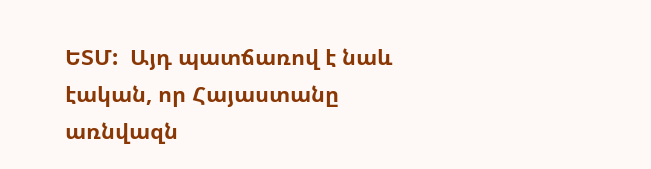ԵՏՄ:  Այդ պատճառով է նաև էական, որ Հայաստանը առնվազն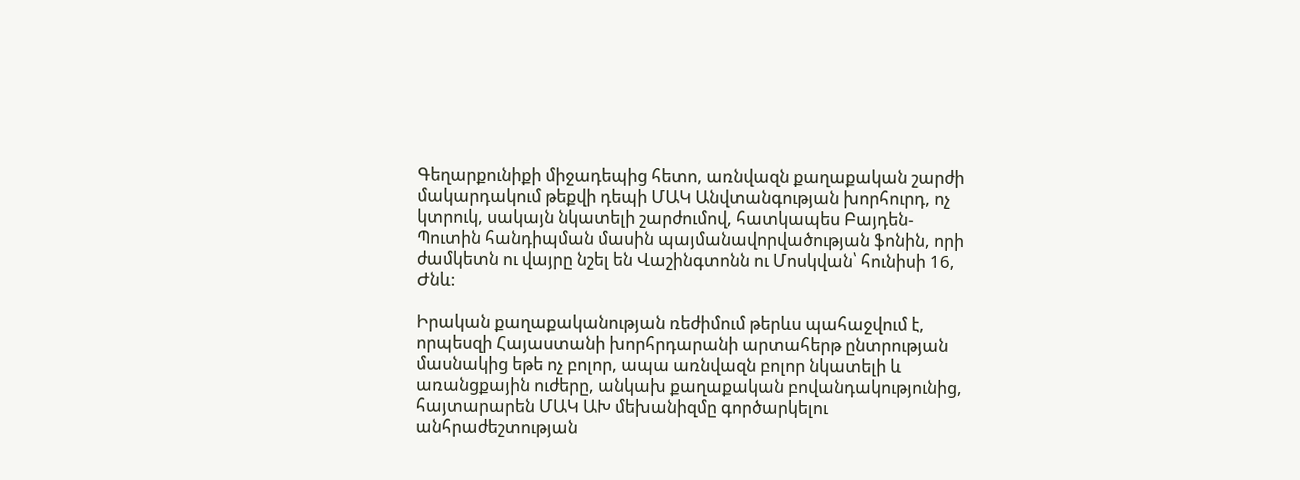Գեղարքունիքի միջադեպից հետո, առնվազն քաղաքական շարժի մակարդակում թեքվի դեպի ՄԱԿ Անվտանգության խորհուրդ, ոչ կտրուկ, սակայն նկատելի շարժումով, հատկապես Բայդեն-Պուտին հանդիպման մասին պայմանավորվածության ֆոնին, որի ժամկետն ու վայրը նշել են Վաշինգտոնն ու Մոսկվան՝ հունիսի 16, Ժնև:

Իրական քաղաքականության ռեժիմում թերևս պահաջվում է, որպեսզի Հայաստանի խորհրդարանի արտահերթ ընտրության մասնակից եթե ոչ բոլոր, ապա առնվազն բոլոր նկատելի և առանցքային ուժերը, անկախ քաղաքական բովանդակությունից, հայտարարեն ՄԱԿ ԱԽ մեխանիզմը գործարկելու անհրաժեշտության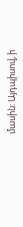մասին: Այդպիսով, ի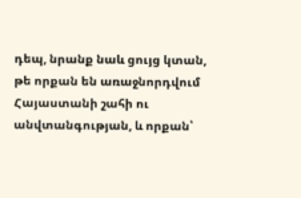դեպ, նրանք նաև ցույց կտան, թե որքան են առաջնորդվում Հայաստանի շահի ու անվտանգության, և որքան՝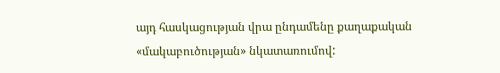այդ հասկացության վրա ընդամենը քաղաքական «մակաբուծության» նկատառումով: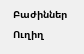Բաժիններ
Ուղիղ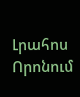Լրահոս
Որոնում